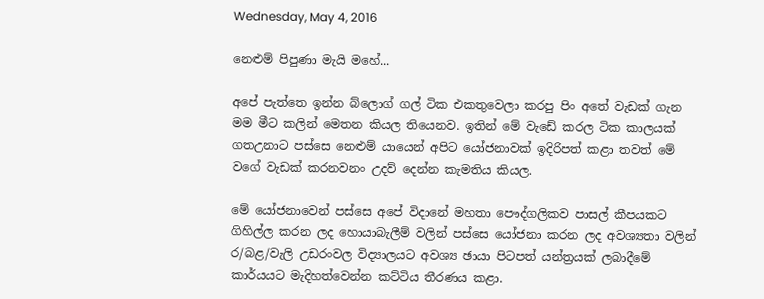Wednesday, May 4, 2016

නෙළුම් පිපුණා මැයි මහේ...

අපේ පැත්තෙ ඉන්න බ්ලොග් ගල් ටික එකතුවෙලා කරපු පිං අතේ වැඩක් ගැන මම මීට කලින් මෙතන කියල තියෙනව. ඉතින් මේ වැ‍ඩේ කරල ටික කාලයක් ගතඋනාට පස්සෙ නෙළුම් යායෙන් අපිට යෝජනාවක් ඉදිරිපත් කළා තවත් මේ වගේ වැඩක් කරනවනං උදව් දෙන්න කැමතිය කියල.

මේ යෝජනාවෙන් පස්සෙ අපේ විදානේ මහතා පෞද්ගලිකව පාසල් කීපයකට ගිහිල්ල කරන ලද හොයාබැලීම් වලින් පස්සෙ යෝජනා කරන ලද අවශ්‍යතා වලින් ර/බළ/වැලි උඩරංවල විද්‍යාලයට අවශ්‍ය ඡායා පිටපත් යන්ත්‍රයක් ලබාදීමේ කාර්යයට මැදිහත්වෙන්න කට්ටිය තීරණය කළා.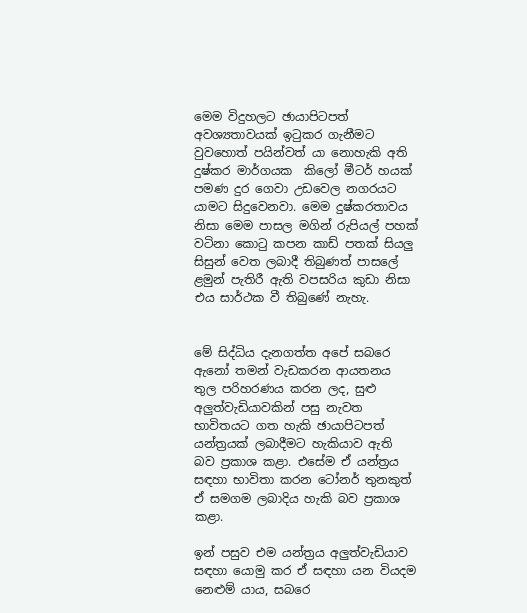මෙම විදුහලට ඡායාපිටපත් අවශ්‍යතාවයක් ඉටුකර ගැනීමට වුවහොත් පයින්වත් යා නොහැකි අති දුෂ්කර මාර්ගයක  කිලෝ මීටර් හයක් පමණ දුර ගෙවා උඩවෙල නගරයට යාමට සිදුවෙනවා. මෙම දුෂ්කරතාවය නිසා මෙම පාසල මගින් රුපියල් පහක් වටිනා කොටු කපන කාඩ් පතක් සියලු සිසුන් වෙත ලබාදී තිබුණත් පාසලේ ළමුන් පැතිරී ඇති වපසරිය කුඩා නිසා එය සාර්ථක වී තිබුණේ නැහැ.


මේ සිද්ධිය දැනගත්ත අපේ සබරෙ ඇනෝ තමන් වැඩකරන ආයතනය තුල පරිහරණය කරන ලද‍‍, සුළු අලුත්වැඩියාවකින් පසු නැවත භාවිතයට ගත හැකි ඡායාපිටපත් යන්ත්‍රයක් ලබාදීමට හැකියාව ඇති බව ප්‍රකාශ කළා. එසේම ඒ යන්ත්‍රය සඳහා භාවිතා කරන ටෝනර් තුනකුත් ඒ සමගම ලබාදිය හැකි බව ප්‍රකාශ කළා.

ඉන් පසුව එම යන්ත්‍රය අලුත්වැඩියාව සඳහා යොමු කර ඒ සඳහා යන වියදම නෙ‍ළුම් යාය, සබරෙ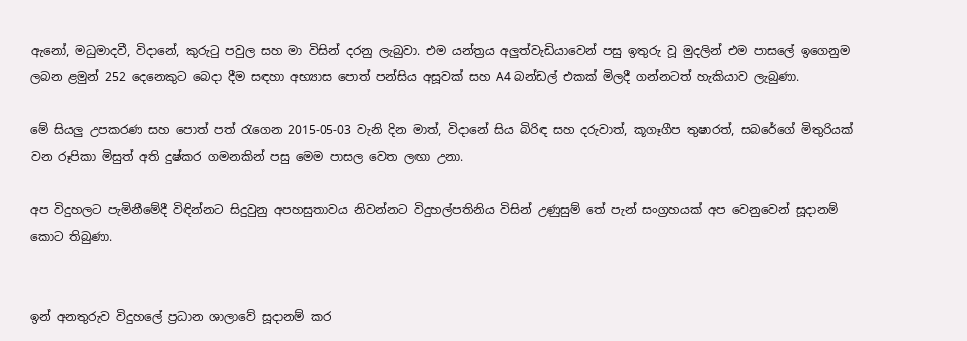ඇනෝ, මධුමාදවී, විදානේ, කුරුටු පවුල සහ මා විසින් දරනු ලැබුවා. එම යන්ත්‍රය අලුත්වැඩියාවෙන් පසු ඉතුරු වූ මුදලින් එම පාසලේ ඉගෙනුම ලබන ළමුන් 252 දෙනෙකුට බෙදා දීම සඳහා අභ්‍යාස පොත් පන්සිය අසූවක් සහ A4 බන්ඩල් එකක් මිලදී ගන්නටත් හැකියාව ලැබුණා.

මේ සියලු උපකරණ සහ පොත් පත් රැගෙන 2015-05-03 වැනි දින මාත්, විදානේ සිය බිරිඳ සහ දරුවාත්, කූගෑගීප තුෂාරත්, සබරේගේ මිතුරියක් වන රූපිකා මිසුත් අති දුෂ්කර ගමනකින් පසු මෙම පාසල වෙත ලඟා උනා.

අප විදුහලට පැමිනීමේදී විඳින්නට සිදුවුනු අපහසුතාවය නිවන්නට විදුහල්පතිනිය විසින් උණුසුම් තේ පැන් සංග්‍රහයක් අප වෙනුවෙන් සූදානම් කොට තිබුණා.


ඉන් අනතුරුව විදුහලේ ප්‍රධාන ශාලාවේ සූදානම් කර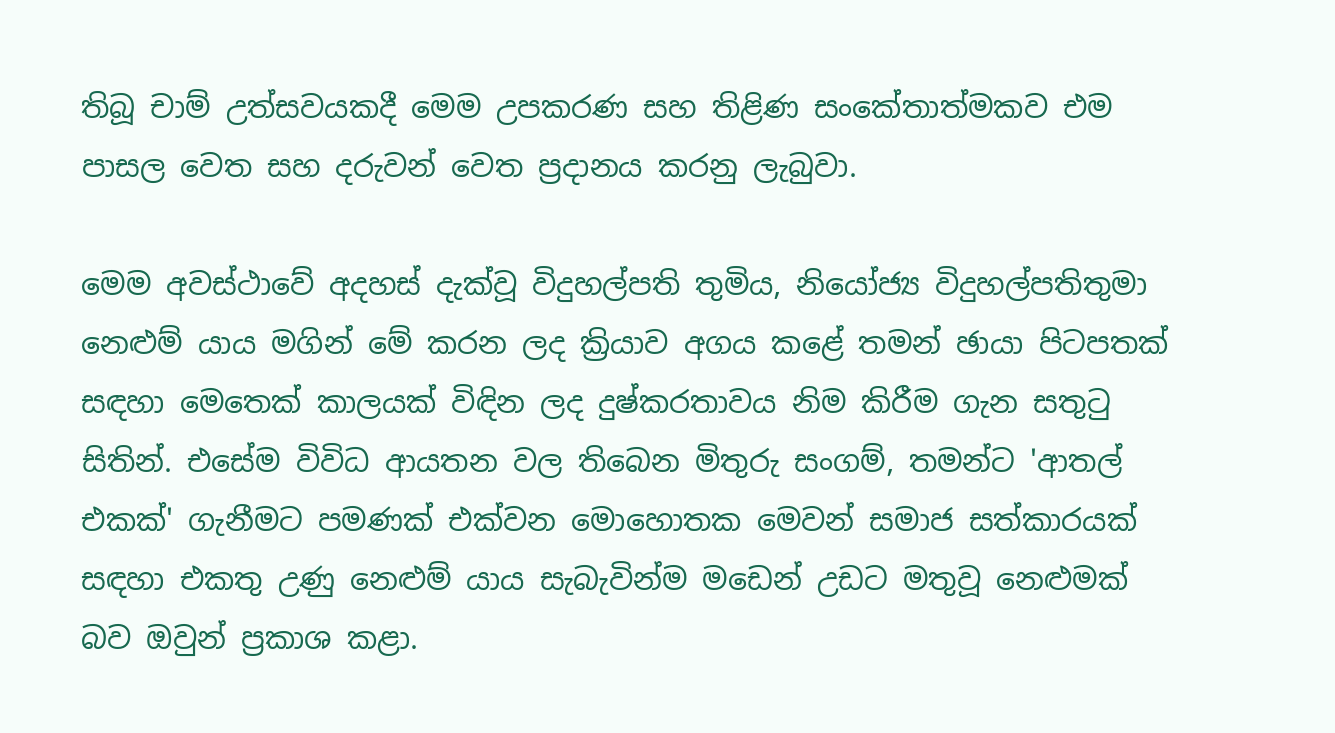තිබූ චාම් උත්සවයකදී මෙම උපකරණ සහ තිළිණ සංකේතාත්මකව එම පාසල වෙත සහ දරුවන් වෙත ප්‍රදානය කරනු ලැබුවා.

මෙම අවස්ථාවේ අදහස් දැක්වූ විදුහල්පති තුමිය‍‍, නියෝජ්‍ය විදුහල්පතිතුමා නෙළුම් යාය මගින් මේ කරන ලද ක්‍රියාව අගය කළේ තමන් ඡායා පිටපතක් සඳහා මෙතෙක් කාලයක් විඳින ලද දුෂ්කරතාවය නිම කිරීම ගැන සතුටු සිතින්. එසේම විවිධ ආයතන වල තිබෙන මිතුරු සංගම්, තමන්ට 'ආතල් එකක්' ගැනීමට පමණක් එක්වන මොහොතක මෙවන් සමාජ සත්කාරයක් සඳහා එකතු උණු නෙළුම් යාය සැබැවින්ම මඩෙන් උඩට මතුවූ නෙ‍ළුමක් බව ඔවුන් ප්‍රකාශ කළා.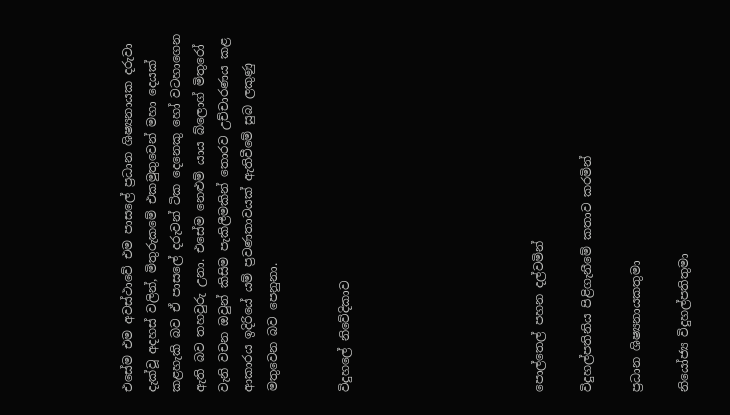එසේම එම අවස්ථාවේ එම පාසලේ ප්‍රධාන ශිෂ්‍යනායක දරුවා දැක්වූ අදහස් වලින්, මිතුරුකමේ එකමුතුවෙන් මහා දෙයක් කළහැකි බව ඒ පාසලේ දරුවන් ටික දෙනෙකු හෝ වටහාගෙන ඇති බව තහවුරු උනා. එසේම නෙ‍ළුම් යාය බ්ලොග් මිතුරෝ වැනි වචන ඔවුන් කිසිම පැකිලීමකින් තොරව උච්චාරණය කළ ආකාරය ඉදිරියේ යම් ප්‍රවණතාවයක් ඇතිවීමේ සුබ ලකුණු මතුවෙන බව පෙනුනා.


විදුහලේ නිවේදිකාව







පොල්තෙල් පහන දල්වමින්

විදුහල්පතිනිය පිළිගැනීමේ කතාව කරමින්

ප්‍රධාන ශිෂ්‍යනායකතුමා

නියෝජ්‍ය විදුහල්පතිතුමා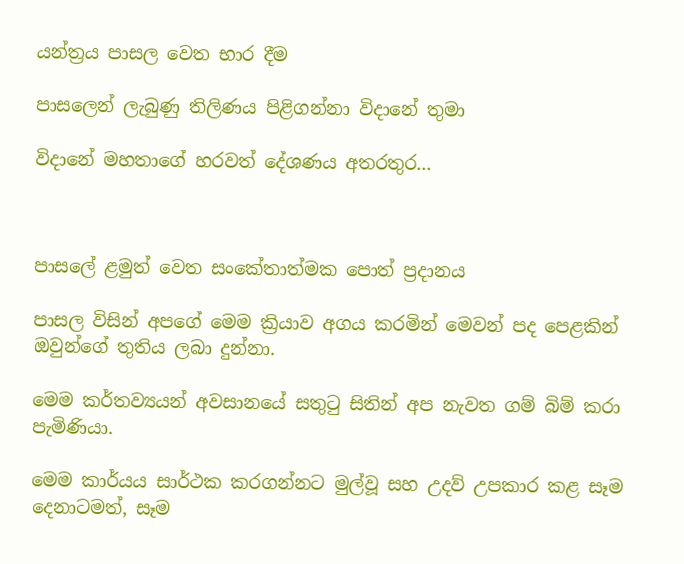යන්ත්‍රය පාසල වෙත භාර දීම

පාසලෙන් ලැබුණු තිලිණය පිළිගන්නා විදානේ තුමා

විදානේ මහතාගේ හරවත් දේශණය අතරතුර...



පාසලේ ළමුත් වෙත සංකේතාත්මක පොත් ප්‍රදානය

පාසල විසින් අපගේ මෙම ක්‍රියාව අගය කරමින් මෙවන් පද පෙළකින් ඔවුන්ගේ තුතිය ලබා දුන්නා.

මෙම කර්තව්‍යයන් අවසානයේ සතුටු සිතින් අප නැවත ගම් බිම් කර‍ා පැමිණියා.

මෙම කාර්යය සාර්ථක කරගන්නට මුල්වූ සහ උදව් උපකාර කළ සෑම දෙනාටමත්, සෑම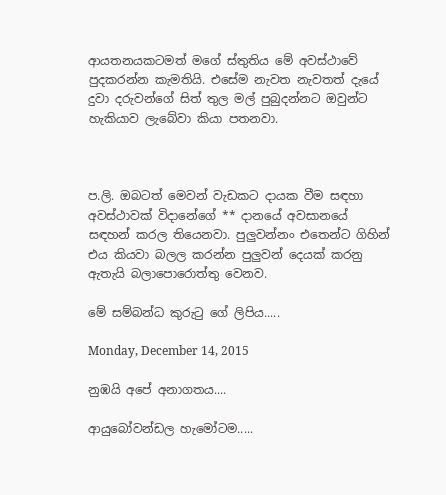ආයතනයකටමත් මගේ ස්තුතිය මේ අවස්ථාවේ පුදකරන්න කැමතියි. එසේම නැවත නැවතත් දැයේ දුවා දරුවන්ගේ සිත් තුල මල් පුබුදන්නට ඔවුන්ට හැකියාව ‍ලැබේවා කියා පතනවා.



ප.ලි. ඔබටත් මෙවන් වැඩකට දායක වීම සඳහා අවස්ථාවක් විදානේගේ ** දානයේ අවසානයේ සඳහන් කරල තියෙනවා. පුලුවන්නං එතෙන්ට ගිහින් එය කියවා බලල කරන්න පුලුවන් දෙයක් කරනු ඇතැයි බලාපොරොත්තු වෙනව.

මේ සම්බන්ධ කුරුටු ගේ ලිපිය.....

Monday, December 14, 2015

නුඹයි අපේ අනාගතය....

ආයුබෝවන්ඩල හැමෝටම.....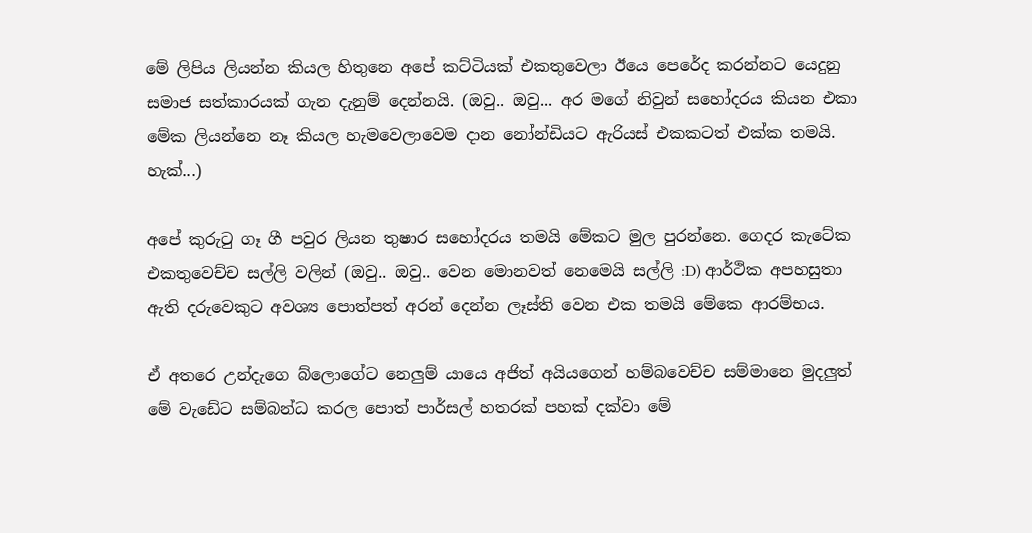මේ ලිපිය ලියන්න කියල හිතුනෙ අපේ කට්ටියක් එකතුවෙලා ඊයෙ පෙරේද කරන්නට යෙදුනු සමාජ සත්කාරයක් ගැන දැනුම් දෙන්නයි. (ඔවු.. ඔවු... අර මගේ නිවුන් සහෝදරය කියන එකා මේක ලියන්නෙ නෑ කියල හැමවෙලාවෙම දාන නෝන්ඩියට ඇරියස් එකකටත් එක්ක තමයි. හැක්...)

අපේ කුරුටු ගෑ ගී පවුර ලියන තුෂාර සහෝදරය තමයි මේකට මුල පුරන්නෙ. ගෙදර කැටේක එකතුවෙච්ච සල්ලි වලින් (ඔවු.. ඔවු.. වෙන මොනවත් නෙමෙයි සල්ලි :D) ආර්ථික අපහසුතා ඇති දරුවෙකුට අවශ්‍ය පොත්පත් අරන් දෙන්න ලෑස්ති වෙන එක තමයි මේකෙ ආරම්භය.

ඒ අතරෙ උන්දැගෙ බ්ලොගේට නෙලුම් යායෙ අජිත් අයියගෙන් හම්බවෙච්ච සම්මානෙ මුදලුත් මේ වැඩේට සම්බන්ධ කරල පොත් පාර්සල් හතරක් පහක් දක්වා මේ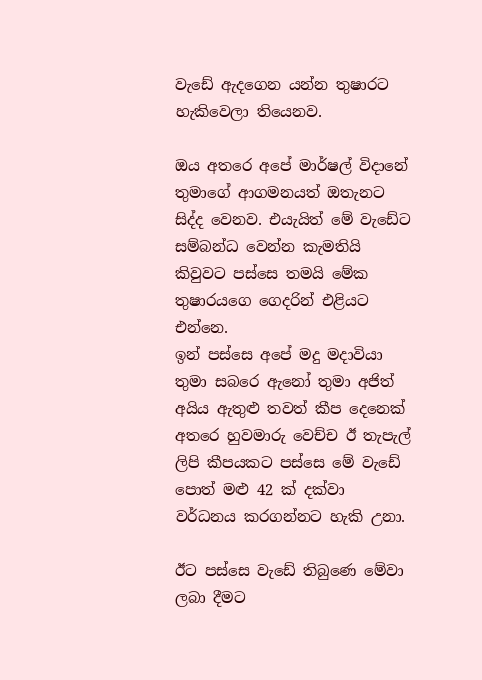වැඩේ ඇදගෙන යන්න තුෂාරට හැකිවෙලා තියෙනව.

ඔය අතරෙ අපේ මාර්ෂල් විදානේ තුමාගේ ආගමනයත් ඔතැනට සිද්ද වෙනව. එයැයිත් මේ වැඩේට සම්බන්ධ වෙන්න කැමතියි කිවුවට පස්සෙ තමයි මේක තුෂාරයගෙ ගෙදරින් එළියට එන්නෙ.
ඉන් පස්සෙ අපේ මදු මදාවියා තුමා සබරෙ ඇනෝ තුමා අජිත් අයිය ඇතුළු තවත් කීප දෙනෙක් අතරෙ හුවමාරු වෙච්ච ඊ තැපැල් ලිපි කීපයකට පස්සෙ මේ වැඩේ පොත් මළු 42 ක් දක්වා වර්ධනය කරගන්නට හැකි උනා.

ඊට පස්සෙ වැඩේ තිබුණෙ මේවා ලබා දීමට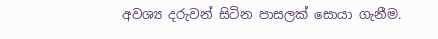අවශ්‍ය දරුවන් සිටින පාසලක් සොයා ගැනීම.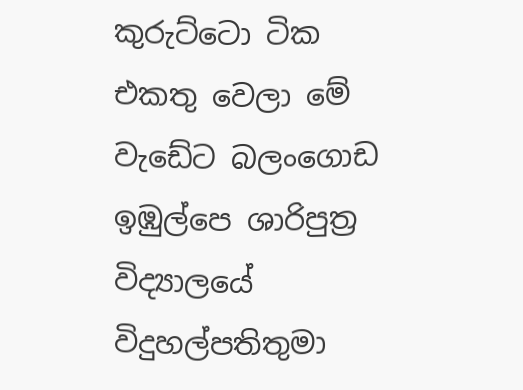කුරුට්ටො ටික එකතු වෙලා මේ වැඩේට බලංගොඩ ඉඹුල්පෙ ශාරිපුත්‍ර විද්‍යාලයේ විදුහල්පතිතුමා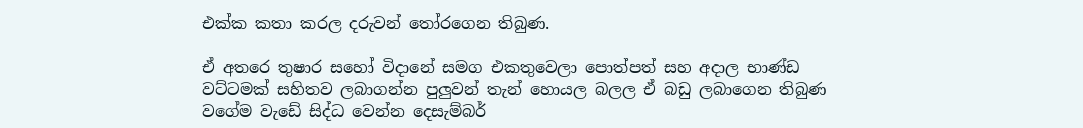එක්ක කතා කරල දරුවන් තෝරගෙන තිබුණ.

ඒ අතරෙ තුෂාර සහෝ විදානේ සමග එකතුවෙලා පොත්පත් සහ අදාල භාණ්ඩ වට්ටමක් සහිතව ලබාගන්න පුලුවන් තැන් හොයල බලල ඒ බඩු ලබාගෙන තිබුණ වගේම වැඩේ සිද්ධ වෙන්න දෙසැම්බර්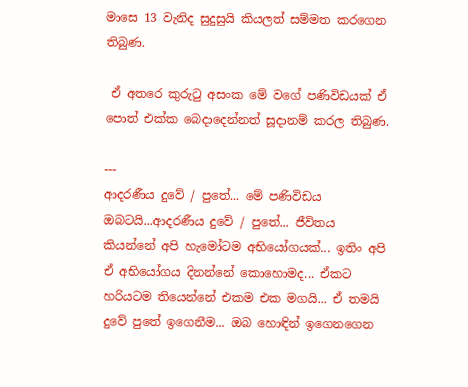මාසෙ 13 වැනිද සුදුසුයි කියලත් සම්මත කරගෙන තිබුණ.

 ඒ අතරෙ කුරුටු අසංක මේ වගේ පණිවිඩයක් ඒ පොත් එක්ක බෙදාදෙන්නත් සූදානම් කරල තිබුණ.

---
ආදරණීය දුවේ / පුතේ... මේ පණිවිඩය ඔබටයි...ආදරණීය දුවේ / පුතේ... ජීවිතය කියන්නේ අපි හැමෝටම අභියෝගයක්... ඉතිං අපි ඒ අභියෝගය දිනන්නේ කොහොමද... ඒකට හරියටම තියෙන්නේ එකම එක මගයි... ඒ තමයි දුවේ පුතේ ඉගෙනීම... ඔබ හොඳින් ඉගෙනගෙන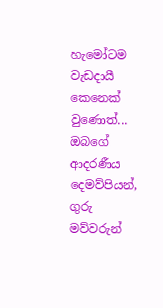හැමෝටම වැඩදායී කෙනෙක් වුණොත්... ඔබගේ ආදරණීය දෙමව්පියන්, ගුරු මව්වරුන්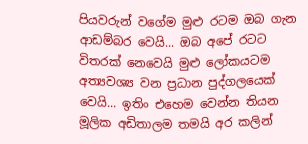පියවරුන් වගේම මුළු රටම ඔබ ගැන ආඩම්බර වෙයි... ඔබ අපේ රටට විතරක් නෙවෙයි මුළු ලෝකයටම අත්‍යවශ්‍ය වන ප්‍රධාන පුද්ගලයෙක් වෙයි... ඉතිං එහෙම වෙන්න තියන මූලික අඩිතාලම තමයි අර කලින්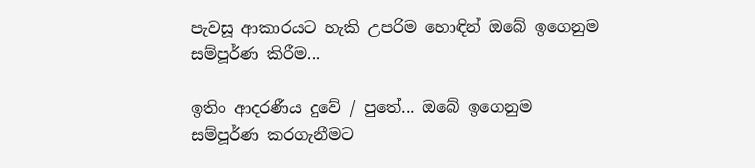පැවසූ ආකාරයට හැකි උපරිම හොඳින් ඔබේ ඉගෙනුම සම්පූර්ණ කිරීම...

ඉතිං ආදරණීය දුවේ / පුතේ... ඔබේ ඉගෙනුම සම්පූර්ණ කරගැනීමට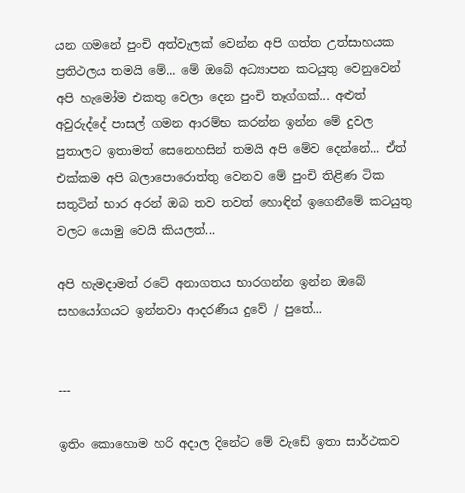යන ගමනේ පුංචි අත්වැලක් වෙන්න අපි ගත්ත උත්සාහයක ප්‍රතිථලය තමයි මේ... මේ ඔබේ අධ්‍යාපන කටයුතු වෙනුවෙන් අපි හැමෝම එකතු වෙලා දෙන පුංචි තෑග්ගක්... අළුත් අවුරුද්දේ පාසල් ගමන ආරම්භ කරන්න ඉන්න මේ දුවල පුතාලට ඉතාමත් සෙනෙහසින් තමයි අපි මේව දෙන්නේ... ඒත් එක්කම අපි බලාපොරොත්තු වෙනව මේ පුංචි තිළිණ ටික සතුටින් භාර අරන් ඔබ තව තවත් හොඳින් ඉගෙනීමේ කටයුතු වලට යොමු වෙයි කියලත්...

අපි හැමදාමත් රටේ අනාගතය භාරගන්න ඉන්න ඔබේ සහයෝගයට ඉන්නවා ආදරණීය දුවේ / පුතේ...


---

ඉතිං කොහොම හරි අදාල දිනේට මේ වැඩේ ඉතා සාර්ථකව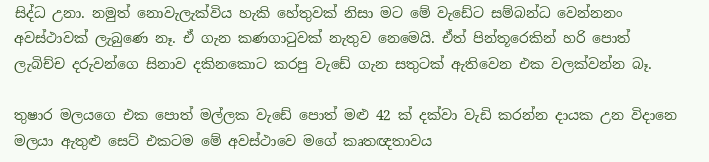සිද්ධ උනා. නමුත් නොවැලැක්විය හැකි හේතුවක් නිසා මට මේ වැඩේට සම්බන්ධ වෙන්නනං අවස්ථාවක් ලැබුණෙ නෑ. ඒ ගැන කණගාටුවක් නැතුව නෙමෙයි. ඒත් පින්තූරෙකින් හරි පොත් ලැබිච්ච දරුවන්ගෙ සිනාව දකිනකොට කරපු වැඩේ ගැන සතුටක් ඇතිවෙන එක වලක්වන්න බෑ.

තුෂාර මලයගෙ එක පොත් මල්ලක වැඩේ පොත් මළු 42 ක් දක්වා වැඩි කරන්න දායක උන විදානෙ මලයා ඇතුළු සෙට් එකටම මේ අවස්ථාවෙ මගේ කෘතඥතාවය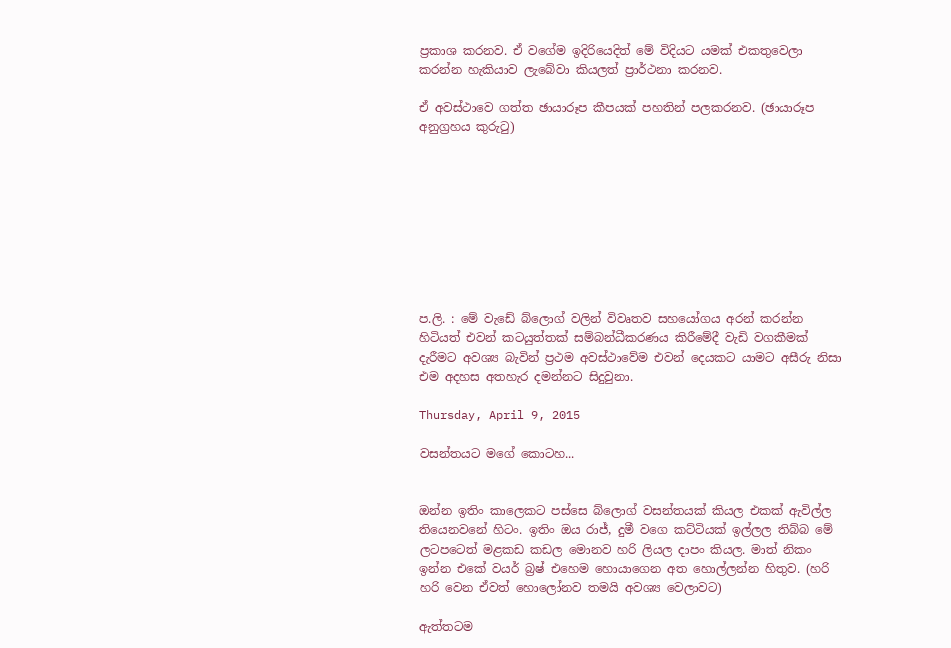ප්‍රකාශ කරනව. ඒ වගේම ඉදිරියෙදිත් මේ විදියට යමක් එකතුවෙලා කරන්න හැකියාව ලැබේවා කියලත් ප්‍රාර්ථනා කරනව.

ඒ අවස්ථාවෙ ගත්ත ඡායාරූප කීපයක් පහතින් පලකරනව. (ඡායාරූප අනුග්‍රහය කුරුටු)









ප.ලි. : මේ වැඩේ බ්ලොග් වලින් විවෘතව සහයෝගය අරන් කරන්න හිටියත් එවන් කටයුත්තක් සම්බන්ධීකරණය කිරීමේදී වැඩි වගකීමක් දැරීමට අවශ්‍ය බැවින් ප්‍රථම අවස්ථාවේම එවන් දෙයකට යාමට අසීරු නිසා එම අදහස අතහැර දමන්නට සිදුවුනා.

Thursday, April 9, 2015

වසන්තයට මගේ කොටහ...


ඔන්න ඉතිං කාලෙකට පස්සෙ බ්ලොග් වසන්තයක් කියල එකක් ඇවිල්ල තියෙනවනේ හිටං. ඉතිං ඔය රාජ්, දුමී වගෙ කට්ටියක් ඉල්ලල තිබ්බ මේ ලටපටෙත් මළකඩ කඩල මොනව හරි ලියල දාපං කියල. මාත් නිකං ඉන්න එකේ වයර් බ්‍රෂ් එහෙම හොයාගෙන අත හොල්ලන්න හිතුව. (හරි හරි වෙන ඒවත් හො‍ලෝනව තමයි අවශ්‍ය වෙලාවට)

ඇත්තටම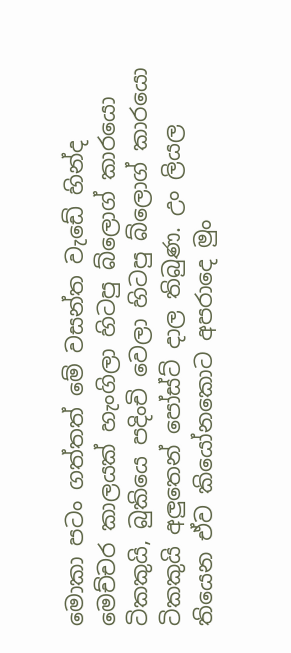මොකා පටං ගත්තත් මේ වසන්ත වැඩේ හින්ද මෙච්චර කාලයක් හැංගිලා හිටපු බ්ලොග් කාරයො ටිකකුයි, බුකියෙ පදිංචි වෙලා හිටපු බ්ලොග් කාරයො ටිකකුයි අලුතෙන් පෝස්ට් දාල තිබුණ. උං ලියල තියෙන ඒව කියෝනකොට අපරාදෙ මුං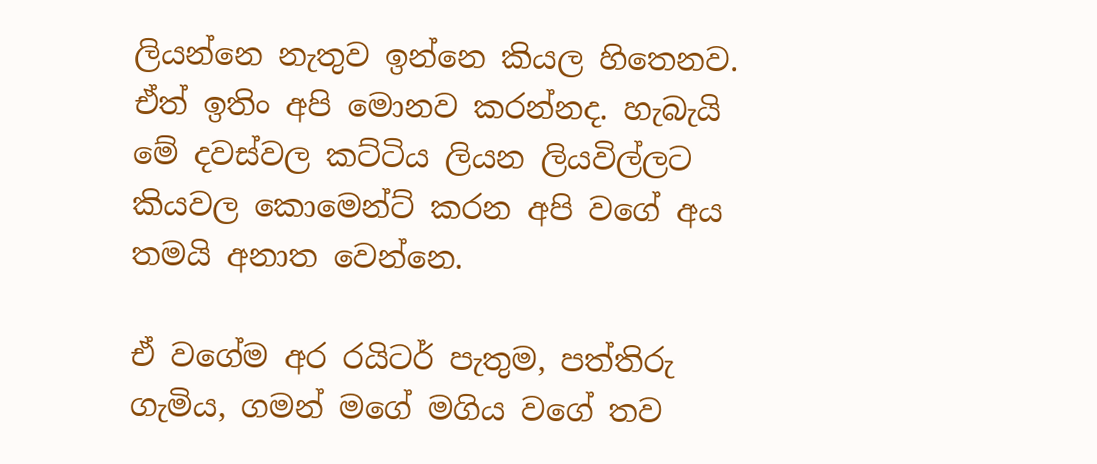ලියන්නෙ නැතුව ඉන්නෙ කියල හිතෙනව. ඒත් ඉතිං අපි මොනව කරන්නද. හැබැයි මේ දවස්වල කට්ටිය ලියන ලියවිල්ලට කියවල කොමෙන්ට් කරන අපි වගේ අය තමයි අනාත වෙන්නෙ.

ඒ වගේම අර රයිටර් පැතුම, පත්තිරු ගැමිය, ගමන් මගේ මගිය වගේ තව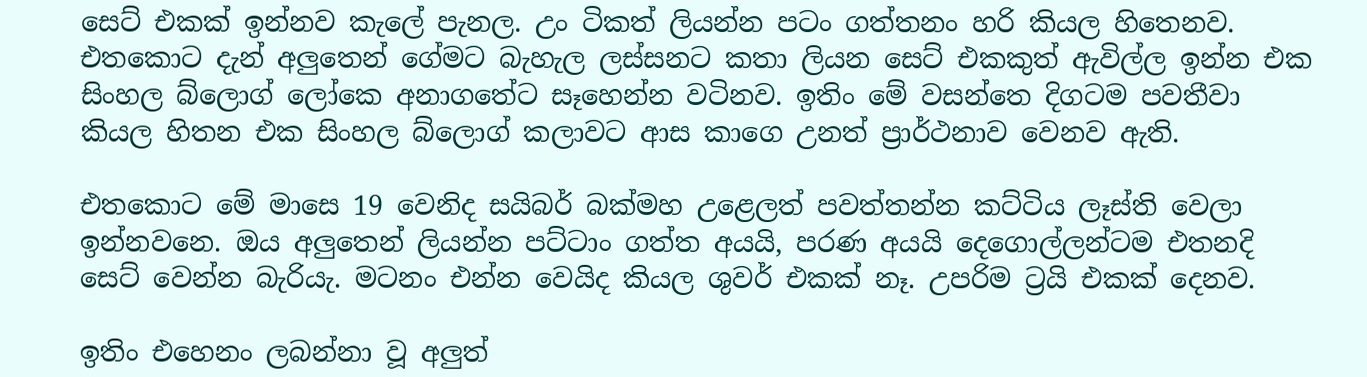සෙට් එකක් ඉන්නව කැලේ පැනල. උං ටිකත් ලියන්න පටං ගත්තනං හරි කියල හිතෙනව. එතකොට දැන් අලුතෙන් ගේමට බැහැල ලස්සනට කතා ලියන සෙට් එකකුත් ඇවිල්ල ඉන්න එක සිංහල බ්ලොග් ලෝකෙ අනාගතේට සෑහෙන්න වටිනව. ඉතිං මේ වසන්තෙ දිගටම පවතීවා කියල හිතන එක සිංහල බ්ලොග් කලාවට ආස කාගෙ උනත් ප්‍රාර්ථනාව වෙනව ඇති.

එතකොට මේ මාසෙ 19 වෙනිද සයිබර් බක්මහ උළෙලත් පවත්තන්න කට්ටිය ලෑස්ති වෙලා ඉන්නවනෙ. ඔය අලුතෙන් ලියන්න පට්ට‍ාං ගත්ත අයයි, පරණ අයයි දෙගොල්ලන්ටම එතනදි සෙට් වෙන්න බැරියැ. මටනං එන්න වෙයිද කියල ශුවර් එකක් නෑ. උපරිම ට්‍රයි එකක් දෙනව.

ඉතිං එහෙනං ලබන්නා වූ අලුත්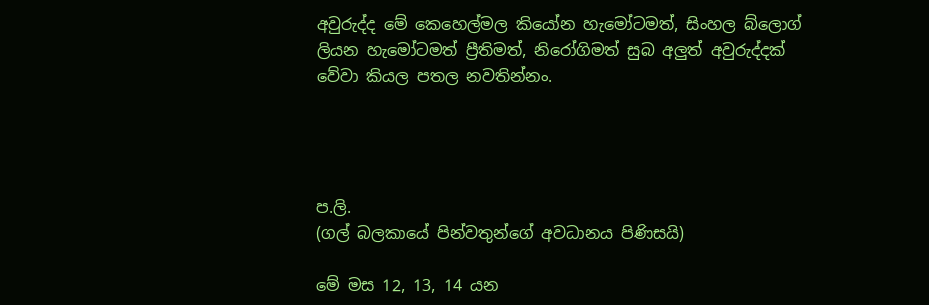අවුරුද්ද මේ කෙහෙල්මල කියෝන හැමෝටමත්, සිංහල බ්ලොග් ලියන හැමෝටමත් ප්‍රීතිමත්, නිරෝගිමත් සුබ අලුත් අවුරුද්දක් වේවා කියල පතල නවතින්නං.




ප.ලි.
(ගල් බලකායේ පින්වතුන්ගේ අවධානය පිණිසයි)

මේ මස 12, 13, 14 යන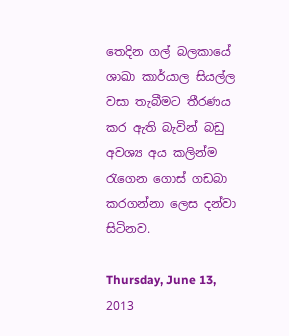තෙදින ගල් බලකායේ ශාඛා කාර්යාල සියල්ල වසා තැබීමට තීරණය කර ඇති බැවින් බඩු අවශ්‍ය අය කලින්ම රැගෙන ගොස් ගඩබා කරගන්නා ලෙස දන්වා සිටිනව.

Thursday, June 13, 2013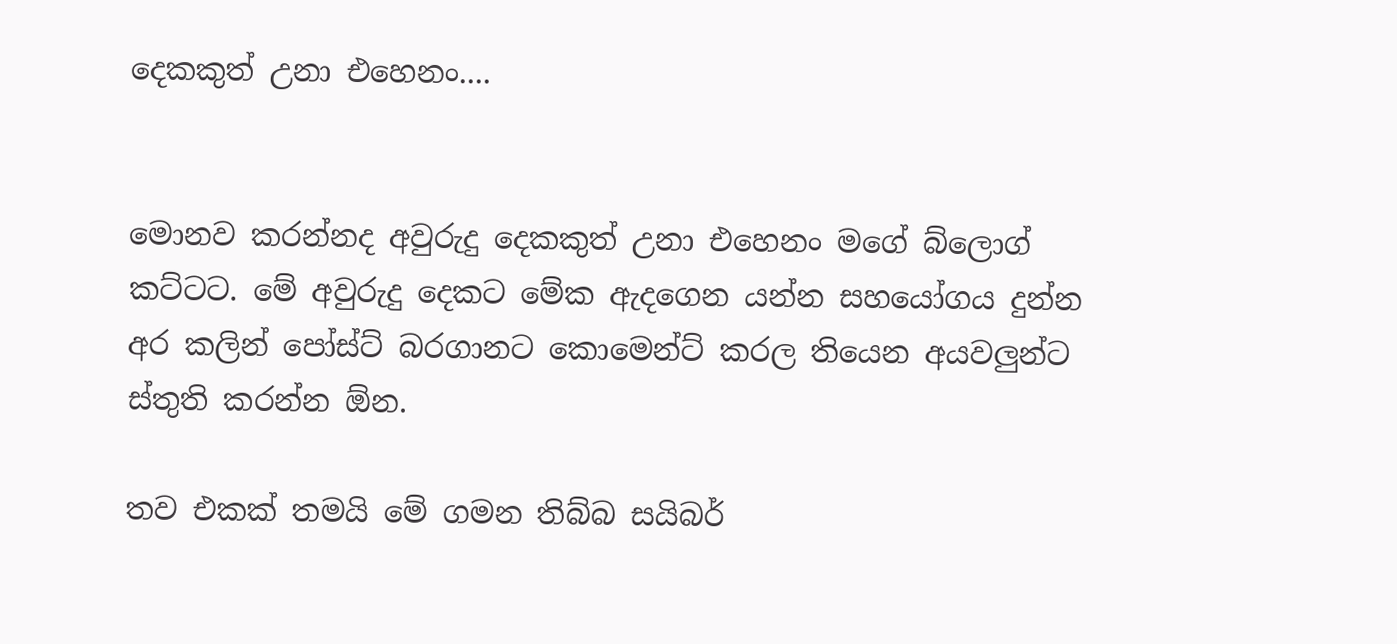දෙකකුත් උනා එහෙනං....


මොනව කරන්නද අවුරුදු දෙකකුත් උනා එහෙනං මගේ බ්ලොග් කට්ටට. මේ අවුරුදු දෙකට මේක ඇදගෙන යන්න සහයෝගය දුන්න අර කලින් පෝස්ට් බරගානට කොමෙන්ට් කරල තියෙන අයවලුන්ට ස්තුති කරන්න ඕන.

තව එකක් තමයි මේ ගමන තිබ්බ සයිබර්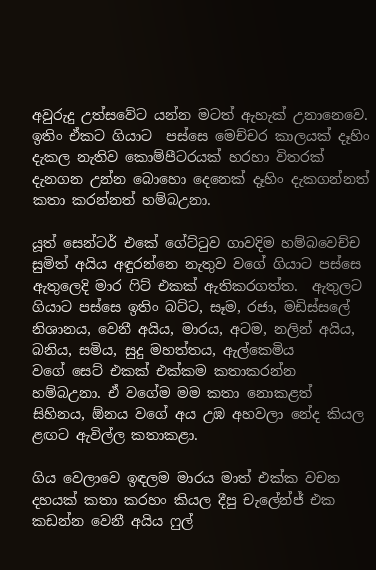අවුරුදු උත්සවේට යන්න මටත් ඇහැක් උනානෙවෙ. ඉතිං ඒකට ගියාට  පස්සෙ මෙච්චර කාලයක් දෑහිං දැකල නැතිව කොම්පීටරයක් හරහා විතරක් දැනගන උන්න බොහො දෙනෙක් දෑහිං දැකගන්නත් කතා කරන්නත් හම්බඋනා.

යූත් සෙන්ටර් එකේ ගේට්ටුව ගාවදිම හම්බවෙච්ච සුමිත් අයිය අඳුරන්නෙ නැතුව වගේ ගියාට පස්සෙ ඇතුලෙදි මාර ෆිට් එකක් ඇතිකරගත්ත.  ඇතුලට ගියාට පස්සෙ ඉතිං බට්ට, සෑම, රජා, මඩිස්සලේ නිශානය, වෙනී අයිය, මාරය, අටම, නලින් අයිය, බනිය, සමිය, සුදු මහත්තය, ඇල්කෙමිය වගේ ‍සෙට් එකක් එක්කම කතාකරන්න හම්බඋනා. ඒ වගේම මම කතා නොකළත් සිහිනය, ඕනය වගේ අය උඹ අහවලා නේද කියල ළඟට ඇවිල්ල කතාකළා.

ගිය වෙලාවෙ ඉඳලම මාරය මාත් එක්ක වචන දහයක් කතා කරහං කියල දීපු චැලේන්ජ් එක කඩන්න වෙනී අයිය ෆුල්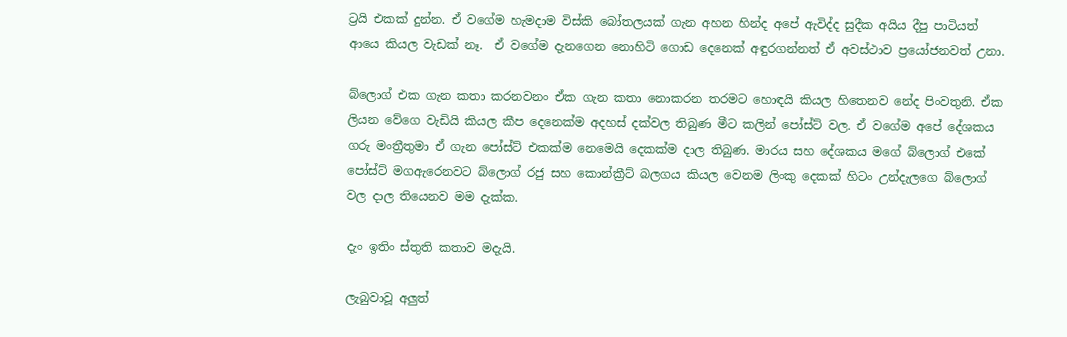ට්‍රයි එකක් දුන්න. ඒ වගේම හැමදාම විස්කි බෝතලයක් ගැන අහන හින්ද අපේ ඇවිද්ද සුදීක අයිය දීපු පාටියත් ආයෙ කියල වැඩක් නෑ.  ඒ වගේම දැනගෙන නොහිටි ගොඩ දෙනෙක් අඳුරගන්නත් ඒ අවස්ථාව ප්‍රයෝජනවත් උනා.

බ්ලොග් එක ගැන කතා කරනවනං ඒක ගැන කතා නොකරන තරමට හොඳයි කියල හිතෙනව නේද පිංවතුනි. ඒක ලියන වේගෙ වැඩියි කියල කීප දෙනෙක්ම අදහස් දක්වල තිබුණ මීට කලින් පෝස්ට් වල. ඒ වගේම අපේ දේශකය ගරු මංත්‍රීතුමා ඒ ගැන පෝස්ට් එකක්ම නෙමෙයි දෙකක්ම දාල තිබුණ. මාරය සහ දේශකය ම‍ගේ බ්ලොග් එකේ පෝස්ට් මගඇරෙනවට බ්ලොග් රජු සහ කොන්ක්‍රීට් බලගය කියල වෙනම ලිංකු දෙකක් හිටං උන්දැලගෙ බ්ලොග් වල දාල තියෙනව මම දැක්ක.

දැං ඉතිං ස්තුති කතාව මදැයි.

ලැබුවාවූ අලුත්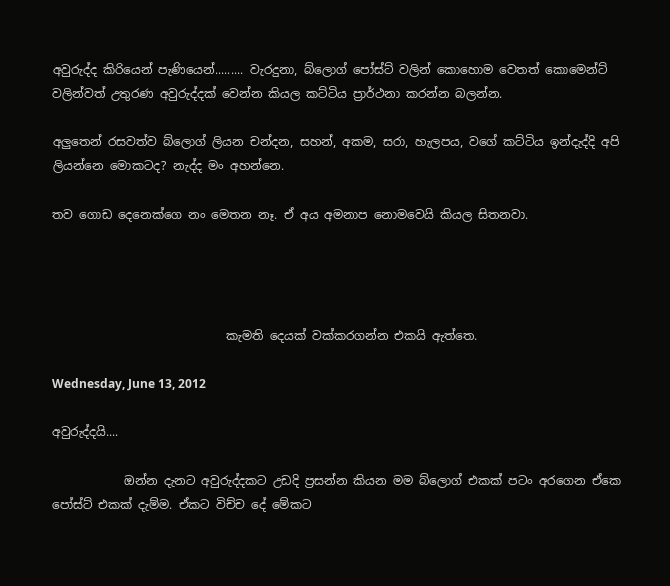අවුරුද්ද කිරියෙන් පැණියෙන්......... වැරදුනා, බ්ලොග් පෝස්ට් වලින් කොහොම වෙතත් කොමෙන්ට් වලින්වත් උතුරණ අවුරුද්දක් වෙන්න කියල කට්ටිය ප්‍රාර්ථනා කරන්න බලන්න.

අලුතෙන් රසවත්ව බ්ලොග් ලියන චන්දන, සහන්, අකම, සරා, හැලපය, වගේ කට්ටිය ඉන්දැද්දි අපි ලියන්නෙ මොකටද? නැද්ද මං අහන්නෙ.

තව ගොඩ දෙනෙක්ගෙ නං මෙතන නෑ. ඒ අය අමනාප නොමවෙයි කියල සිතනවා.




                             කැමති දෙයක් වක්කරගන්න එකයි ඇත්තෙ.

Wednesday, June 13, 2012

අවුරුද්දයි....

            ඔන්න දැනට අවුරුද්දකට උඩදි ප්‍රසන්න කියන මම බ්ලොග් එකක් පටං අරගෙන ඒකෙ පෝස්ට් එකක් දැම්ම. ඒකට විච්ච දේ මේකට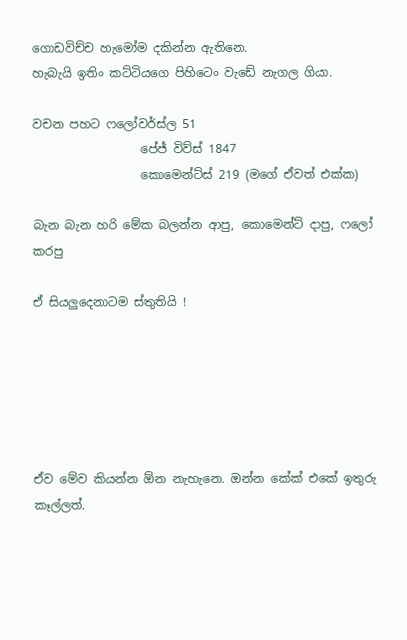ගොඩවිච්ච හැමෝම දකින්න ඇතිනෙ.
හැබැයි ඉතිං කට්ටියගෙ පිහිටෙං වැඩේ නැගල ගියා.

වචන පහට ෆලෝවර්ස්ල 51
                  පේජ් විව්ස් 1847
                  කොමෙන්ට්ස් 219 (මගේ ඒවත් එක්ක)

බැන බැන හරි මේක බලන්න ආපු, කොමෙන්ට් දාපු, ෆලෝ කරපු

ඒ සියලුදෙනාටම ස්තුතියි !






ඒව මේව කියන්න ඕන නැහැනෙ. ඔන්න කේක් එකේ ඉතුරු කෑල්ලත්.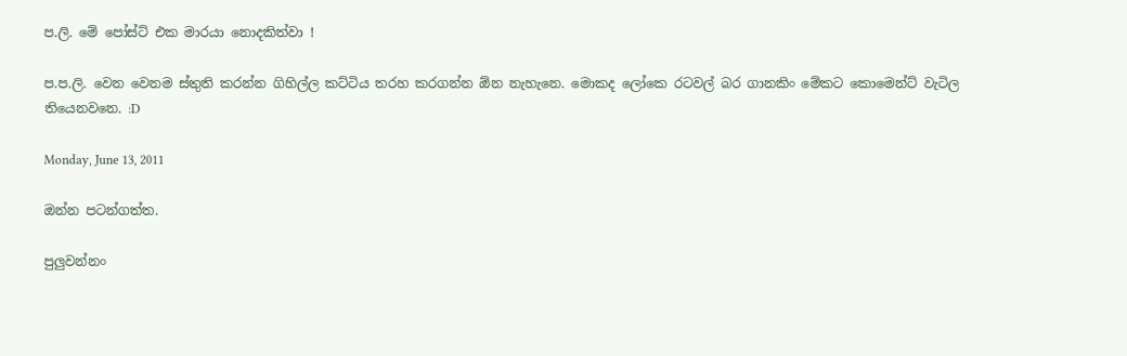ප.ලි. මේ පෝස්ට් එක මාරයා නොදකිත්වා !

ප.ප.ලි. වෙන වෙනම ස්තුති කරන්න ගිහිල්ල කට්ටිය තරහ කරගන්න ඕන නැහැනෙ. මොකද ලෝකෙ රටවල් බර ගානකිං මේකට කොමෙන්ට් වැටිල තියෙනවනෙ. :D

Monday, June 13, 2011

ඔන්න පටන්ගත්ත.

පුලුවන්නං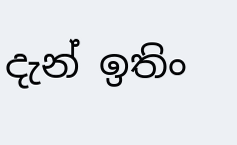දැන් ඉතිං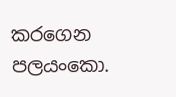කරගෙන පලයංකො.